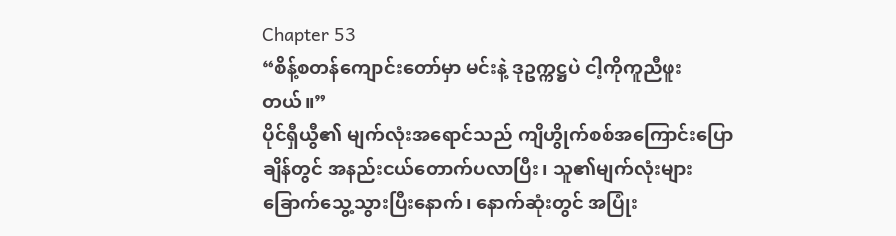Chapter 53
“စိန့်စတန်ကျောင်းတော်မှာ မင်းနဲ့ ဒုဥက္ကဋ္ဌပဲ ငါ့ကိုကူညီဖူးတယ်။”
ပိုင်ရှီယွီ၏ မျက်လုံးအရောင်သည် ကျိဟွိုက်စစ်အကြောင်းပြောချိန်တွင် အနည်းငယ်တောက်ပလာပြီး၊ သူ၏မျက်လုံးများ ခြောက်သွေ့သွားပြီးနောက်၊ နောက်ဆုံးတွင် အပြုံး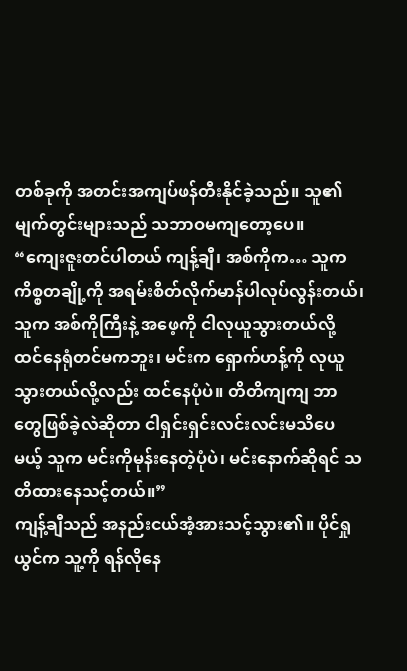တစ်ခုကို အတင်းအကျပ်ဖန်တီးနိုင်ခဲ့သည်။ သူ၏မျက်တွင်းများသည် သဘာဝမကျတော့ပေ။
“ကျေးဇူးတင်ပါတယ် ကျန့်ချီ၊ အစ်ကိုက… သူက ကိစ္စတချို့ကို အရမ်းစိတ်လိုက်မာန်ပါလုပ်လွန်းတယ်၊ သူက အစ်ကိုကြီးနဲ့ အဖေ့ကို ငါလုယူသွားတယ်လို့ ထင်နေရုံတင်မကဘူး၊ မင်းက ရှောက်ဟန့်ကို လုယူသွားတယ်လို့လည်း ထင်နေပုံပဲ။ တိတိကျကျ ဘာတွေဖြစ်ခဲ့လဲဆိုတာ ငါရှင်းရှင်းလင်းလင်းမသိပေမယ့် သူက မင်းကိုမုန်းနေတဲ့ပုံပဲ၊ မင်းနောက်ဆိုရင် သတိထားနေသင့်တယ်။”
ကျန့်ချီသည် အနည်းငယ်အံ့အားသင့်သွား၏။ ပိုင်ရှုယွင်က သူ့ကို ရန်လိုနေ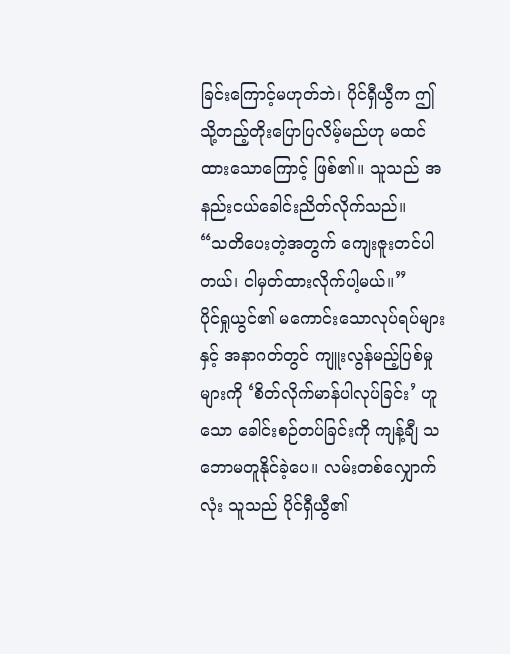ခြင်းကြောင့်မဟုတ်ဘဲ၊ ပိုင်ရှီယွီက ဤသို့တည့်တိုးပြောပြလိမ့်မည်ဟု မထင်ထားသောကြောင့် ဖြစ်၏။ သူသည် အနည်းငယ်ခေါင်းညိတ်လိုက်သည်။
“သတိပေးတဲ့အတွက် ကျေးဇူးတင်ပါတယ်၊ ငါမှတ်ထားလိုက်ပါ့မယ်။”
ပိုင်ရှုယွင်၏ မကောင်းသောလုပ်ရပ်များနှင့် အနာဂတ်တွင် ကျူးလွန်မည့်ပြစ်မှုများကို ‘စိတ်လိုက်မာန်ပါလုပ်ခြင်း’ ဟူသော ခေါင်းစဉ်တပ်ခြင်းကို ကျန့်ချီ သဘောမတူနိုင်ခဲ့ပေ။ လမ်းတစ်လျှောက်လုံး သူသည် ပိုင်ရှီယွီ၏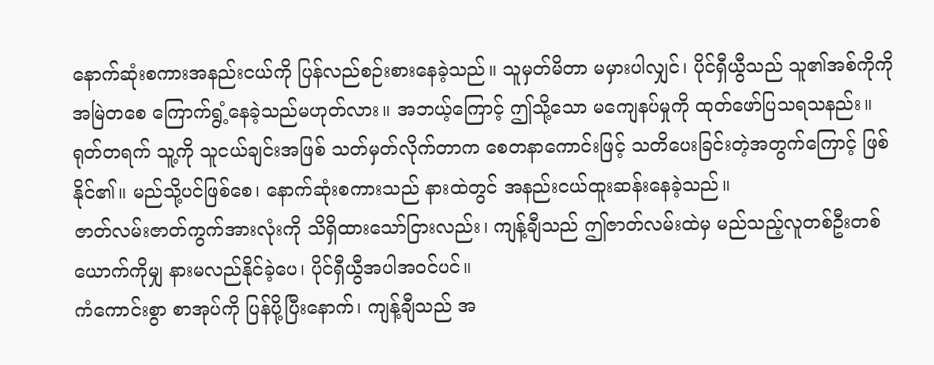နောက်ဆုံးစကားအနည်းငယ်ကို ပြန်လည်စဉ်းစားနေခဲ့သည်။ သူမှတ်မိတာ မမှားပါလျှင်၊ ပိုင်ရှီယွီသည် သူ၏အစ်ကိုကို အမြဲတစေ ကြောက်ရွံ့နေခဲ့သည်မဟုတ်လား။ အဘယ့်ကြောင့် ဤသို့သော မကျေနပ်မှုကို ထုတ်ဖော်ပြသရသနည်း။ ရုတ်တရက် သူ့ကို သူငယ်ချင်းအဖြစ် သတ်မှတ်လိုက်တာက စေတနာကောင်းဖြင့် သတိပေးခြင်းတဲ့အတွက်ကြောင့် ဖြစ်နိုင်၏။ မည်သို့ပင်ဖြစ်စေ၊ နောက်ဆုံးစကားသည် နားထဲတွင် အနည်းငယ်ထူးဆန်းနေခဲ့သည်။
ဇာတ်လမ်းဇာတ်ကွက်အားလုံးကို သိရှိထားသော်ငြားလည်း၊ ကျန့်ချီသည် ဤဇာတ်လမ်းထဲမှ မည်သည့်လူတစ်ဦးတစ်ယောက်ကိုမျှ နားမလည်နိုင်ခဲ့ပေ၊ ပိုင်ရှီယွီအပါအဝင်ပင်။
ကံကောင်းစွာ စာအုပ်ကို ပြန်ပို့ပြီးနောက်၊ ကျန့်ချီသည် အ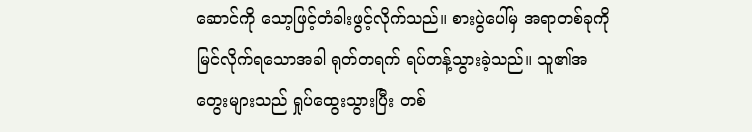ဆောင်ကို သော့ဖြင့်တံခါးဖွင့်လိုက်သည်။ စားပွဲပေါ်မှ အရာတစ်ခုကို မြင်လိုက်ရသောအခါ ရုတ်တရက် ရပ်တန့်သွားခဲ့သည်။ သူ၏အတွေးများသည် ရှုပ်ထွေးသွားပြီး တစ်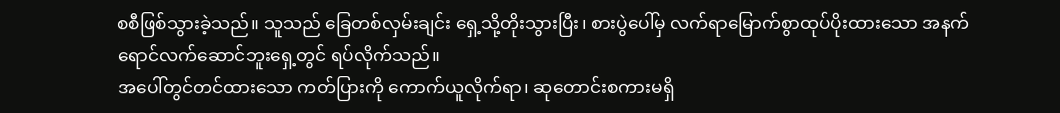စစီဖြစ်သွားခဲ့သည်။ သူသည် ခြေတစ်လှမ်းချင်း ရှေ့သို့တိုးသွားပြီး၊ စားပွဲပေါ်မှ လက်ရာမြောက်စွာထုပ်ပိုးထားသော အနက်ရောင်လက်ဆောင်ဘူးရှေ့တွင် ရပ်လိုက်သည်။
အပေါ်တွင်တင်ထားသော ကတ်ပြားကို ကောက်ယူလိုက်ရာ၊ ဆုတောင်းစကားမရှိ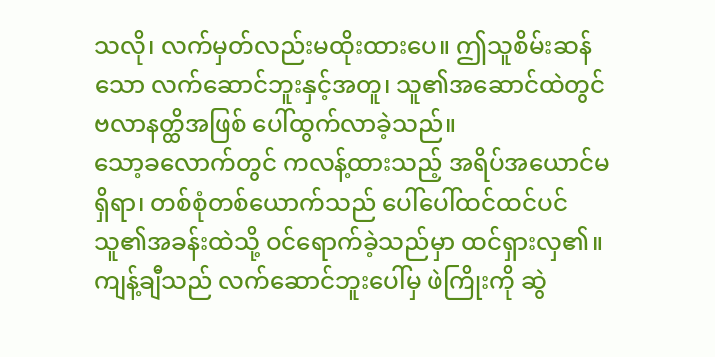သလို၊ လက်မှတ်လည်းမထိုးထားပေ။ ဤသူစိမ်းဆန်သော လက်ဆောင်ဘူးနှင့်အတူ၊ သူ၏အဆောင်ထဲတွင် ဗလာနတ္ထိအဖြစ် ပေါ်ထွက်လာခဲ့သည်။
သော့ခလောက်တွင် ကလန့်ထားသည့် အရိပ်အယောင်မရှိရာ၊ တစ်စုံတစ်ယောက်သည် ပေါ်ပေါ်ထင်ထင်ပင် သူ၏အခန်းထဲသို့ ဝင်ရောက်ခဲ့သည်မှာ ထင်ရှားလှ၏။ ကျန့်ချီသည် လက်ဆောင်ဘူးပေါ်မှ ဖဲကြိုးကို ဆွဲ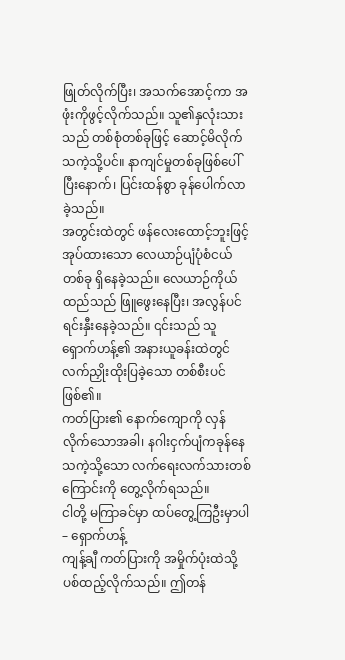ဖြုတ်လိုက်ပြီး၊ အသက်အောင့်ကာ အဖုံးကိုဖွင့်လိုက်သည်။ သူ၏နှလုံးသားသည် တစ်စုံတစ်ခုဖြင့် ဆောင့်မိလိုက်သကဲ့သို့ပင်။ နာကျင်မှုတစ်ခုဖြစ်ပေါ်ပြီးနောက်၊ ပြင်းထန်စွာ ခုန်ပေါက်လာခဲ့သည်။
အတွင်းထဲတွင် ဖန်လေးထောင့်ဘူးဖြင့်အုပ်ထားသော လေယာဉ်ပျံပုံစံငယ်တစ်ခု ရှိနေခဲ့သည်။ လေယာဉ်ကိုယ်ထည်သည် ဖြူဖွေးနေပြီး၊ အလွန်ပင်ရင်းနှီးနေခဲ့သည်။ ၎င်းသည် သူရှောက်ဟန့်၏ အနားယူခန်းထဲတွင် လက်ညှိုးထိုးပြခဲ့သော တစ်စီးပင်ဖြစ်၏။
ကတ်ပြား၏ နောက်ကျောကို လှန်လိုက်သောအခါ၊ နဂါးငှက်ပျံကခုန်နေသကဲ့သို့သော လက်ရေးလက်သားတစ်ကြောင်းကို တွေ့လိုက်ရသည်။
ငါတို့ မကြာခင်မှာ ထပ်တွေ့ကြဦးမှာပါ – ရှောက်ဟန့်
ကျန့်ချီ ကတ်ပြားကို အမှိုက်ပုံးထဲသို့ ပစ်ထည့်လိုက်သည်။ ဤတန်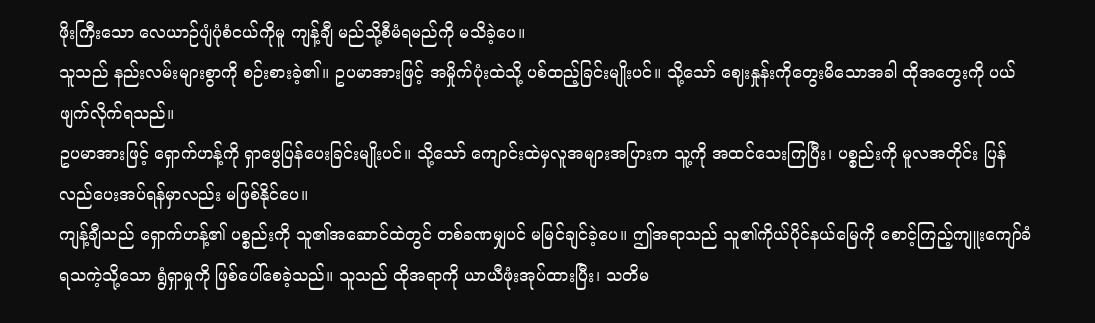ဖိုးကြီးသော လေယာဉ်ပျံပုံစံငယ်ကိုမူ ကျန့်ချီ မည်သို့စီမံရမည်ကို မသိခဲ့ပေ။
သူသည် နည်းလမ်းများစွာကို စဉ်းစားခဲ့၏။ ဥပမာအားဖြင့် အမှိုက်ပုံးထဲသို့ ပစ်ထည့်ခြင်းမျိုးပင်။ သို့သော် ဈေးနှုန်းကိုတွေးမိသောအခါ ထိုအတွေးကို ပယ်ဖျက်လိုက်ရသည်။
ဥပမာအားဖြင့် ရှောက်ဟန့်ကို ရှာဖွေပြန်ပေးခြင်းမျိုးပင်။ သို့သော် ကျောင်းထဲမှလူအများအပြားက သူ့ကို အထင်သေးကြပြီး၊ ပစ္စည်းကို မူလအတိုင်း ပြန်လည်ပေးအပ်ရန်မှာလည်း မဖြစ်နိုင်ပေ။
ကျန့်ချီသည် ရှောက်ဟန့်၏ ပစ္စည်းကို သူ၏အဆောင်ထဲတွင် တစ်ခဏမျှပင် မမြင်ချင်ခဲ့ပေ။ ဤအရာသည် သူ၏ကိုယ်ပိုင်နယ်မြေကို စောင့်ကြည့်ကျူးကျော်ခံရသကဲ့သို့သော ရွံရှာမှုကို ဖြစ်ပေါ်စေခဲ့သည်။ သူသည် ထိုအရာကို ယာယီဖုံးအုပ်ထားပြီး၊ သတိမ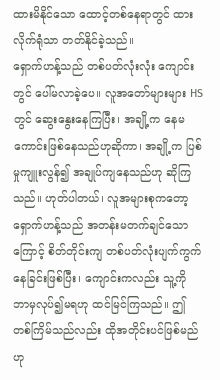ထားမိနိုင်သော ထောင့်တစ်နေရာတွင် ထားလိုက်ရုံသာ တတ်နိုင်ခဲ့သည်။
ရှောက်ဟန့်သည် တစ်ပတ်လုံးလုံး ကျောင်းတွင် ပေါ်မလာခဲ့ပေ။ လူအတော်များများ HS တွင် ဆွေးနွေးနေကြပြီး၊ အချို့က နေမကောင်းဖြစ်နေသည်ဟုဆိုကာ၊ အချို့က ပြစ်မှုကျူးလွန်၍ အချုပ်ကျနေသည်ဟု ဆိုကြသည်။ ဟုတ်ပါတယ်၊ လူအများစုကတော့ ရှောက်ဟန့်သည် အတန်းမတက်ချင်သောကြောင့် စိတ်တိုင်းကျ တစ်ပတ်လုံးပျက်ကွက်နေခြင်းဖြစ်ပြီး၊ ကျောင်းကလည်း သူ့ကို ဘာမှလုပ်၍မရဟု ထင်မြင်ကြသည်။ ဤတစ်ကြိမ်သည်လည်း ထိုအတိုင်းပင်ဖြစ်မည်ဟု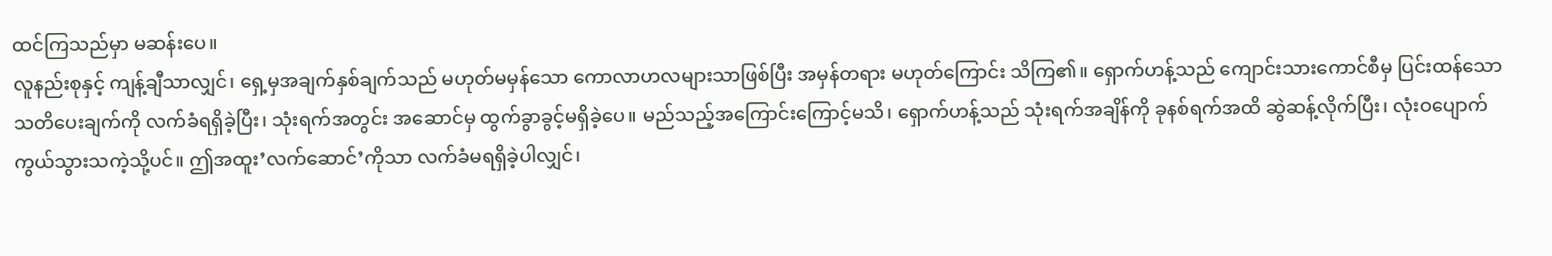ထင်ကြသည်မှာ မဆန်းပေ။
လူနည်းစုနှင့် ကျန့်ချီသာလျှင်၊ ရှေ့မှအချက်နှစ်ချက်သည် မဟုတ်မမှန်သော ကောလာဟလများသာဖြစ်ပြီး အမှန်တရား မဟုတ်ကြောင်း သိကြ၏။ ရှောက်ဟန့်သည် ကျောင်းသားကောင်စီမှ ပြင်းထန်သော သတိပေးချက်ကို လက်ခံရရှိခဲ့ပြီး၊ သုံးရက်အတွင်း အဆောင်မှ ထွက်ခွာခွင့်မရှိခဲ့ပေ။ မည်သည့်အကြောင်းကြောင့်မသိ၊ ရှောက်ဟန့်သည် သုံးရက်အချိန်ကို ခုနစ်ရက်အထိ ဆွဲဆန့်လိုက်ပြီး၊ လုံးဝပျောက်ကွယ်သွားသကဲ့သို့ပင်။ ဤအထူး’လက်ဆောင်’ကိုသာ လက်ခံမရရှိခဲ့ပါလျှင်၊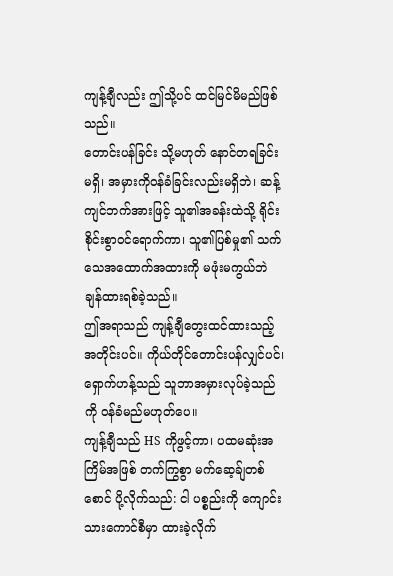ကျန့်ချီလည်း ဤသို့ပင် ထင်မြင်မိမည်ဖြစ်သည်။
တောင်းပန်ခြင်း သို့မဟုတ် နောင်တရခြင်းမရှိ၊ အမှားကိုဝန်ခံခြင်းလည်းမရှိဘဲ၊ ဆန့်ကျင်ဘက်အားဖြင့် သူ၏အခန်းထဲသို့ ရိုင်းစိုင်းစွာဝင်ရောက်ကာ၊ သူ၏ပြစ်မှု၏ သက်သေအထောက်အထားကို မဖုံးမကွယ်ဘဲ ချန်ထားရစ်ခဲ့သည်။
ဤအရာသည် ကျန့်ချီတွေးထင်ထားသည့်အတိုင်းပင်။ ကိုယ်တိုင်တောင်းပန်လျှင်ပင်၊ ရှောက်ဟန့်သည် သူဘာအမှားလုပ်ခဲ့သည်ကို ဝန်ခံမည်မဟုတ်ပေ။
ကျန့်ချီသည် HS ကိုဖွင့်ကာ၊ ပထမဆုံးအကြိမ်အဖြစ် တက်ကြွစွာ မက်ဆေ့ခ်ျတစ်စောင် ပို့လိုက်သည်: ငါ ပစ္စည်းကို ကျောင်းသားကောင်စီမှာ ထားခဲ့လိုက်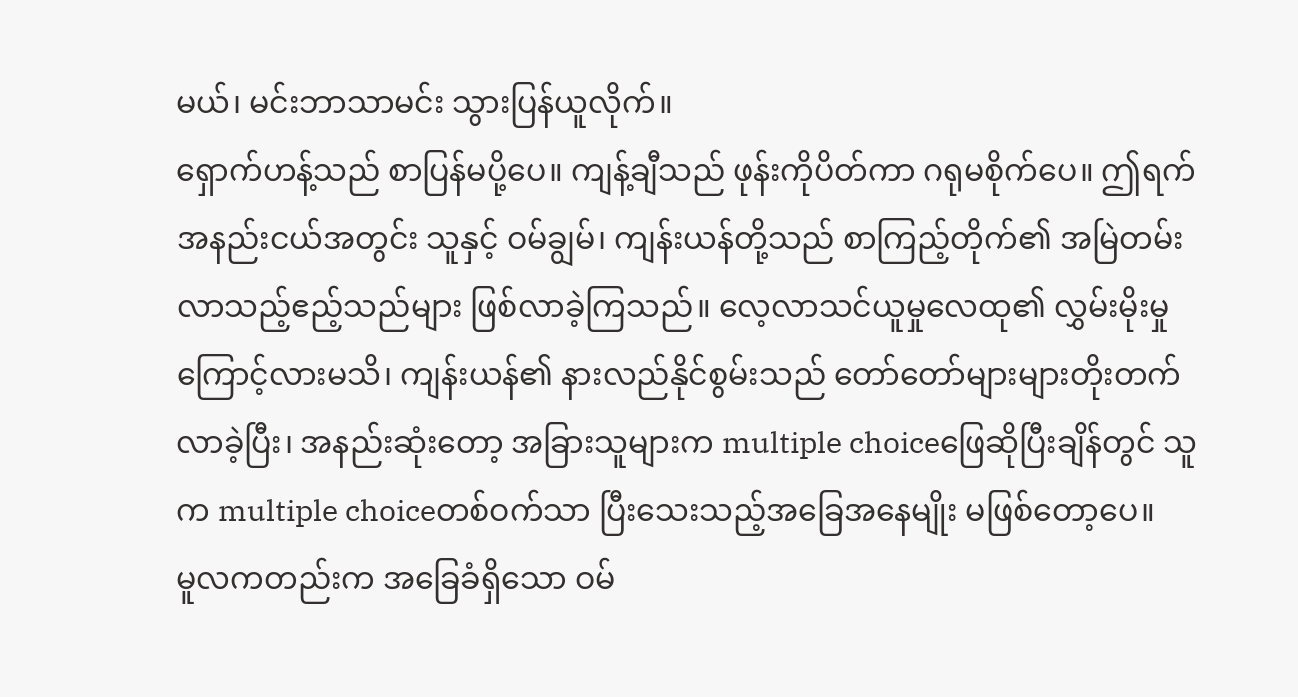မယ်၊ မင်းဘာသာမင်း သွားပြန်ယူလိုက်။
ရှောက်ဟန့်သည် စာပြန်မပို့ပေ။ ကျန့်ချီသည် ဖုန်းကိုပိတ်ကာ ဂရုမစိုက်ပေ။ ဤရက်အနည်းငယ်အတွင်း သူနှင့် ဝမ်ချွမ်၊ ကျန်းယန်တို့သည် စာကြည့်တိုက်၏ အမြဲတမ်းလာသည့်ဧည့်သည်များ ဖြစ်လာခဲ့ကြသည်။ လေ့လာသင်ယူမှုလေထု၏ လွှမ်းမိုးမှုကြောင့်လားမသိ၊ ကျန်းယန်၏ နားလည်နိုင်စွမ်းသည် တော်တော်များများတိုးတက်လာခဲ့ပြီး၊ အနည်းဆုံးတော့ အခြားသူများက multiple choiceဖြေဆိုပြီးချိန်တွင် သူက multiple choiceတစ်ဝက်သာ ပြီးသေးသည့်အခြေအနေမျိုး မဖြစ်တော့ပေ။
မူလကတည်းက အခြေခံရှိသော ဝမ်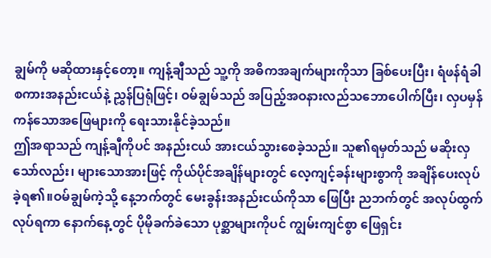ချွမ်ကို မဆိုထားနှင့်တော့။ ကျန့်ချီသည် သူ့ကို အဓိကအချက်များကိုသာ ခြစ်ပေးပြီး၊ ရံဖန်ရံခါ စကားအနည်းငယ်နဲ့ ညွှန်ပြရုံဖြင့်၊ ဝမ်ချွမ်သည် အပြည့်အဝနားလည်သဘောပေါက်ပြီး၊ လှပမှန်ကန်သောအဖြေများကို ရေးသားနိုင်ခဲ့သည်။
ဤအရာသည် ကျန့်ချီကိုပင် အနည်းငယ် အားငယ်သွားစေခဲ့သည်။ သူ၏ရမှတ်သည် မဆိုးလှသော်လည်း၊ များသောအားဖြင့် ကိုယ်ပိုင်အချိန်များတွင် လေ့ကျင့်ခန်းများစွာကို အချိန်ပေးလုပ်ခဲ့ရ၏။ဝမ်ချွမ်ကဲ့သို့ နေ့ဘက်တွင် မေးခွန်းအနည်းငယ်ကိုသာ ဖြေပြီး ညဘက်တွင် အလုပ်ထွက်လုပ်ရကာ နောက်နေ့တွင် ပိုမိုခက်ခဲသော ပုစ္ဆာများကိုပင် ကျွမ်းကျင်စွာ ဖြေရှင်း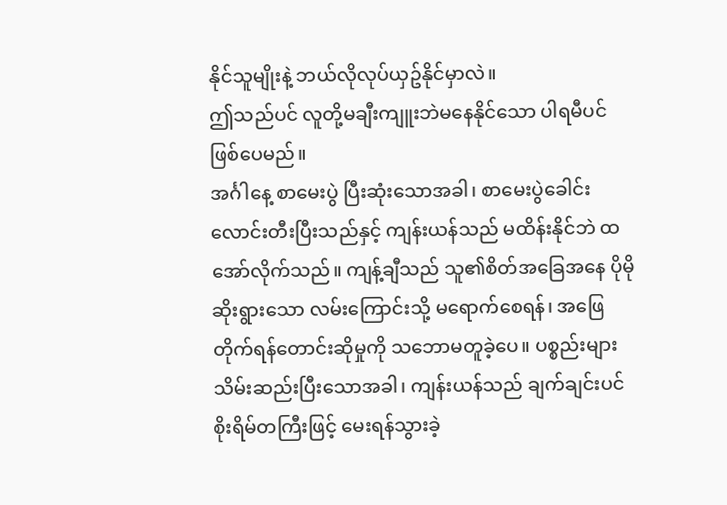နိုင်သူမျိုးနဲ့ ဘယ်လိုလုပ်ယှဥ်နိုင်မှာလဲ။
ဤသည်ပင် လူတို့မချီးကျူးဘဲမနေနိုင်သော ပါရမီပင် ဖြစ်ပေမည်။
အင်္ဂါနေ့ စာမေးပွဲ ပြီးဆုံးသောအခါ၊ စာမေးပွဲခေါင်းလောင်းတီးပြီးသည်နှင့် ကျန်းယန်သည် မထိန်းနိုင်ဘဲ ထအော်လိုက်သည်။ ကျန့်ချီသည် သူ၏စိတ်အခြေအနေ ပိုမိုဆိုးရွားသော လမ်းကြောင်းသို့ မရောက်စေရန်၊ အဖြေတိုက်ရန်တောင်းဆိုမှုကို သဘောမတူခဲ့ပေ။ ပစ္စည်းများသိမ်းဆည်းပြီးသောအခါ၊ ကျန်းယန်သည် ချက်ချင်းပင် စိုးရိမ်တကြီးဖြင့် မေးရန်သွားခဲ့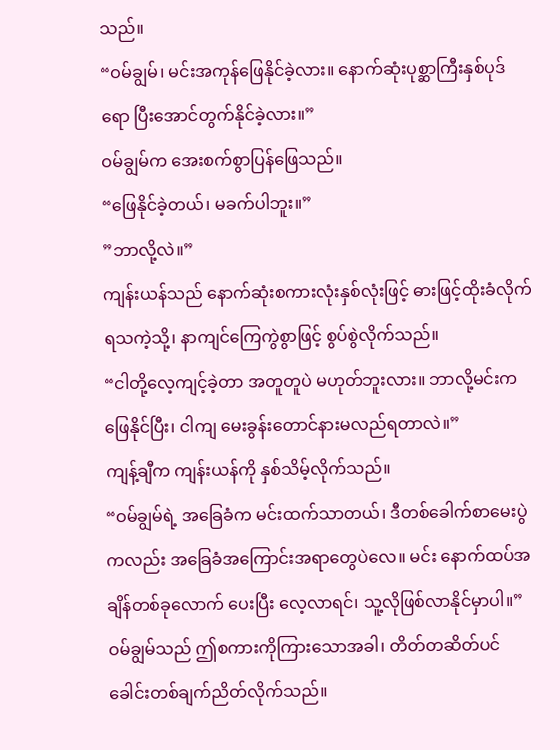သည်။
“ဝမ်ချွမ်၊ မင်းအကုန်ဖြေနိုင်ခဲ့လား။ နောက်ဆုံးပုစ္ဆာကြီးနှစ်ပုဒ်ရော ပြီးအောင်တွက်နိုင်ခဲ့လား။”
ဝမ်ချွမ်က အေးစက်စွာပြန်ဖြေသည်။
“ဖြေနိုင်ခဲ့တယ်၊ မခက်ပါဘူး။”
”ဘာလို့လဲ။”
ကျန်းယန်သည် နောက်ဆုံးစကားလုံးနှစ်လုံးဖြင့် ဓားဖြင့်ထိုးခံလိုက်ရသကဲ့သို့၊ နာကျင်ကြေကွဲစွာဖြင့် စွပ်စွဲလိုက်သည်။
“ငါတို့လေ့ကျင့်ခဲ့တာ အတူတူပဲ မဟုတ်ဘူးလား။ ဘာလို့မင်းက ဖြေနိုင်ပြီး၊ ငါကျ မေးခွန်းတောင်နားမလည်ရတာလဲ။”
ကျန့်ချီက ကျန်းယန်ကို နှစ်သိမ့်လိုက်သည်။
“ဝမ်ချွမ်ရဲ့ အခြေခံက မင်းထက်သာတယ်၊ ဒီတစ်ခေါက်စာမေးပွဲကလည်း အခြေခံအကြောင်းအရာတွေပဲလေ။ မင်း နောက်ထပ်အချိန်တစ်ခုလောက် ပေးပြီး လေ့လာရင်၊ သူ့လိုဖြစ်လာနိုင်မှာပါ။”
ဝမ်ချွမ်သည် ဤစကားကိုကြားသောအခါ၊ တိတ်တဆိတ်ပင် ခေါင်းတစ်ချက်ညိတ်လိုက်သည်။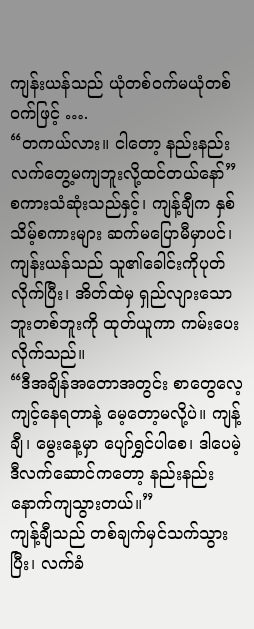ကျန်းယန်သည် ယုံတစ်ဝက်မယုံတစ်ဝက်ဖြင့် ….
“တကယ်လား။ ငါတော့ နည်းနည်း လက်တွေ့မကျဘူးလို့ထင်တယ်နော်”
စကားသံဆုံးသည်နှင့်၊ ကျန့်ချီက နှစ်သိမ့်စကားများ ဆက်မပြောမီမှာပင်၊ ကျန်းယန်သည် သူ၏ခေါင်းကိုပုတ်လိုက်ပြီး၊ အိတ်ထဲမှ ရှည်လျားသောဘူးတစ်ဘူးကို ထုတ်ယူကာ ကမ်းပေးလိုက်သည်။
“ဒီအချိန်အတောအတွင်း စာတွေလေ့ကျင့်နေရတာနဲ့ မေ့တော့မလို့ပဲ။ ကျန့်ချီ၊ မွေးနေ့မှာ ပျော်ရွှင်ပါစေ၊ ဒါပေမဲ့ ဒီလက်ဆောင်ကတော့ နည်းနည်းနောက်ကျသွားတယ်။”
ကျန့်ချီသည် တစ်ချက်မှင်သက်သွားပြီး၊ လက်ခံ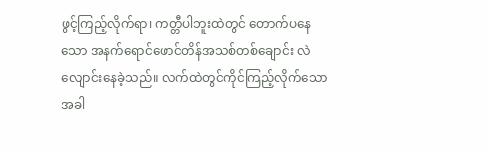ဖွင့်ကြည့်လိုက်ရာ၊ ကတ္တီပါဘူးထဲတွင် တောက်ပနေသော အနက်ရောင်ဖောင်တိန်အသစ်တစ်ချောင်း လဲလျောင်းနေခဲ့သည်။ လက်ထဲတွင်ကိုင်ကြည့်လိုက်သောအခါ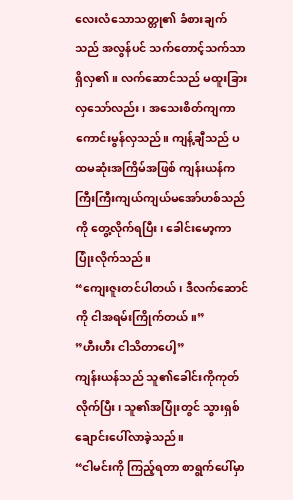လေးလံသောသတ္တု၏ ခံစားချက်သည် အလွန်ပင် သက်တောင့်သက်သာရှိလှ၏။ လက်ဆောင်သည် မထူးခြားလှသော်လည်း၊ အသေးစိတ်ကျကာ ကောင်းမွန်လှသည်။ ကျန့်ချီသည် ပထမဆုံးအကြိမ်အဖြစ် ကျန်းယန်က ကြီးကြီးကျယ်ကျယ်မအော်ဟစ်သည်ကို တွေ့လိုက်ရပြီး၊ ခေါင်းမော့ကာ ပြုံးလိုက်သည်။
“ကျေးဇူးတင်ပါတယ်၊ ဒီလက်ဆောင်ကို ငါအရမ်းကြိုက်တယ်။”
”ဟီးဟီး ငါသိတာပေါ့”
ကျန်းယန်သည် သူ၏ခေါင်းကိုကုတ်လိုက်ပြီး၊ သူ၏အပြုံးတွင် သွားရှစ်ချောင်းပေါ်လာခဲ့သည်။
“ငါမင်းကို ကြည့်ရတာ စာရွက်ပေါ်မှာ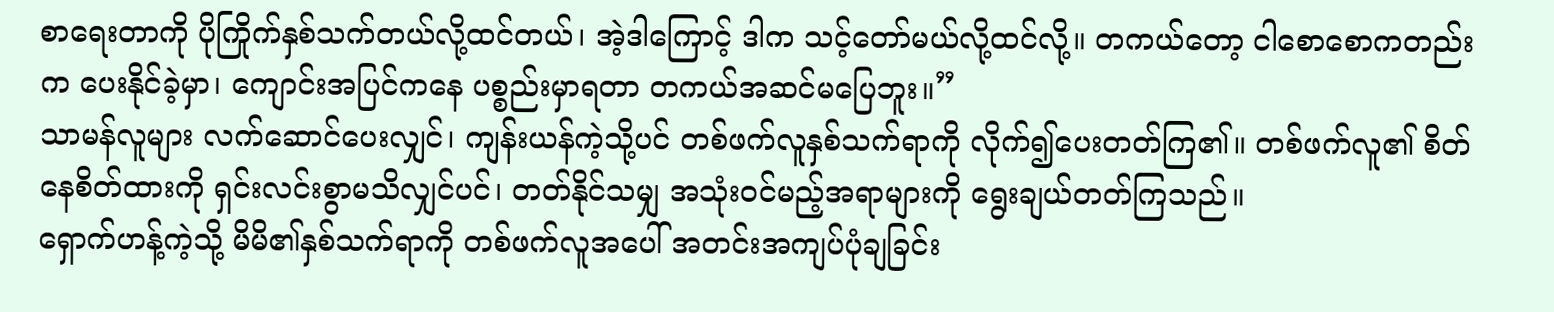စာရေးတာကို ပိုကြိုက်နှစ်သက်တယ်လို့ထင်တယ်၊ အဲ့ဒါကြောင့် ဒါက သင့်တော်မယ်လို့ထင်လို့။ တကယ်တော့ ငါစောစောကတည်းက ပေးနိုင်ခဲ့မှာ၊ ကျောင်းအပြင်ကနေ ပစ္စည်းမှာရတာ တကယ်အဆင်မပြေဘူး။”
သာမန်လူများ လက်ဆောင်ပေးလျှင်၊ ကျန်းယန်ကဲ့သို့ပင် တစ်ဖက်လူနှစ်သက်ရာကို လိုက်၍ပေးတတ်ကြ၏။ တစ်ဖက်လူ၏ စိတ်နေစိတ်ထားကို ရှင်းလင်းစွာမသိလျှင်ပင်၊ တတ်နိုင်သမျှ အသုံးဝင်မည့်အရာများကို ရွေးချယ်တတ်ကြသည်။
ရှောက်ဟန့်ကဲ့သို့ မိမိ၏နှစ်သက်ရာကို တစ်ဖက်လူအပေါ် အတင်းအကျပ်ပုံချခြင်း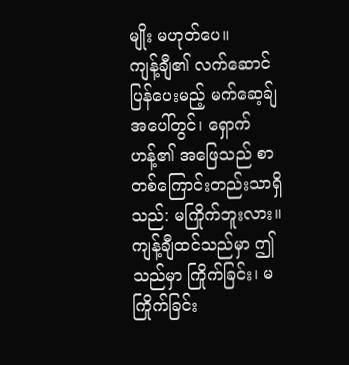မျိုး မဟုတ်ပေ။
ကျန့်ချီ၏ လက်ဆောင်ပြန်ပေးမည့် မက်ဆေ့ခ်ျအပေါ်တွင်၊ ရှောက်ဟန့်၏ အဖြေသည် စာတစ်ကြောင်းတည်းသာရှိသည်: မကြိုက်ဘူးလား။
ကျန့်ချီထင်သည်မှာ ဤသည်မှာ ကြိုက်ခြင်း၊ မကြိုက်ခြင်း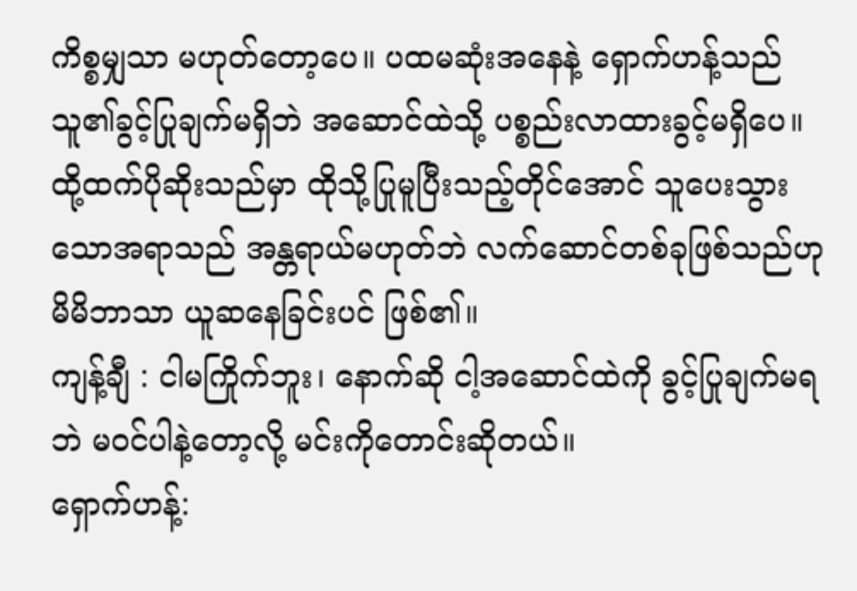ကိစ္စမျှသာ မဟုတ်တော့ပေ။ ပထမဆုံးအနေနဲ့ ရှောက်ဟန့်သည် သူ၏ခွင့်ပြုချက်မရှိဘဲ အဆောင်ထဲသို့ ပစ္စည်းလာထားခွင့်မရှိပေ။ ထို့ထက်ပိုဆိုးသည်မှာ ထိုသို့ပြုမူပြီးသည့်တိုင်အောင် သူပေးသွားသောအရာသည် အန္တရာယ်မဟုတ်ဘဲ လက်ဆောင်တစ်ခုဖြစ်သည်ဟု မိမိဘာသာ ယူဆနေခြင်းပင် ဖြစ်၏။
ကျန့်ချီ : ငါမကြိုက်ဘူး၊ နောက်ဆို ငါ့အဆောင်ထဲကို ခွင့်ပြုချက်မရဘဲ မဝင်ပါနဲ့တော့လို့ မင်းကိုတောင်းဆိုတယ်။
ရှောက်ဟန့်: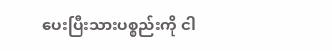ပေးပြီးသားပစ္စည်းကို ငါ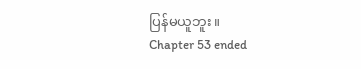ပြန်မယူဘူး။
Chapter 53 ended